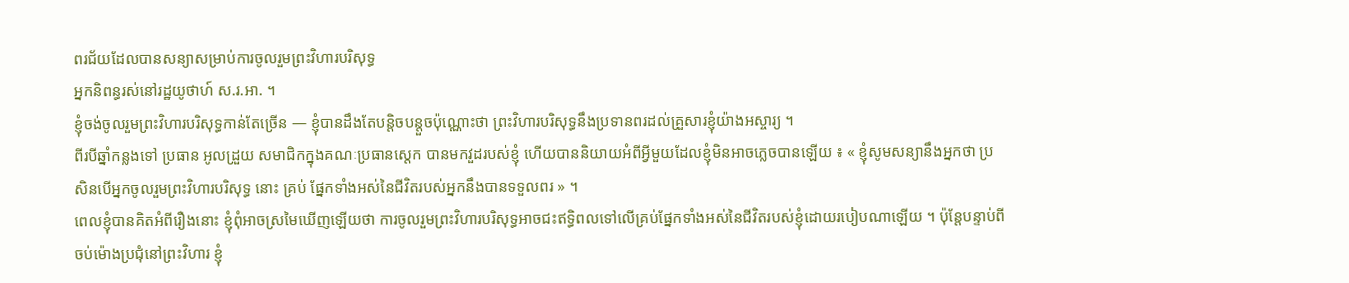ពរជ័យដែលបានសន្យាសម្រាប់ការចូលរួមព្រះវិហារបរិសុទ្ធ
អ្នកនិពន្ធរស់នៅរដ្ឋយូថាហ៍ ស.រ.អា. ។
ខ្ញុំចង់ចូលរួមព្រះវិហារបរិសុទ្ធកាន់តែច្រើន — ខ្ញុំបានដឹងតែបន្តិចបន្តួចប៉ុណ្ណោះថា ព្រះវិហារបរិសុទ្ធនឹងប្រទានពរដល់គ្រួសារខ្ញុំយ៉ាងអស្ចារ្យ ។
ពីរបីឆ្នាំកន្លងទៅ ប្រធាន អូលដ្រួយ សមាជិកក្នុងគណៈប្រធានស្តេក បានមកវួដរបស់ខ្ញុំ ហើយបាននិយាយអំពីអ្វីមួយដែលខ្ញុំមិនអាចភ្លេចបានឡើយ ៖ « ខ្ញុំសូមសន្យានឹងអ្នកថា ប្រសិនបើអ្នកចូលរួមព្រះវិហារបរិសុទ្ធ នោះ គ្រប់ ផ្នែកទាំងអស់នៃជីវិតរបស់អ្នកនឹងបានទទួលពរ » ។
ពេលខ្ញុំបានគិតអំពីរឿងនោះ ខ្ញុំពុំអាចស្រមៃឃើញឡើយថា ការចូលរួមព្រះវិហារបរិសុទ្ធអាចជះឥទ្ធិពលទៅលើគ្រប់ផ្នែកទាំងអស់នៃជីវិតរបស់ខ្ញុំដោយរបៀបណាឡើយ ។ ប៉ុន្តែបន្ទាប់ពីចប់ម៉ោងប្រជុំនៅព្រះវិហារ ខ្ញុំ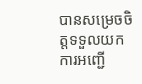បានសម្រេចចិត្តទទួលយកការអញ្ជើ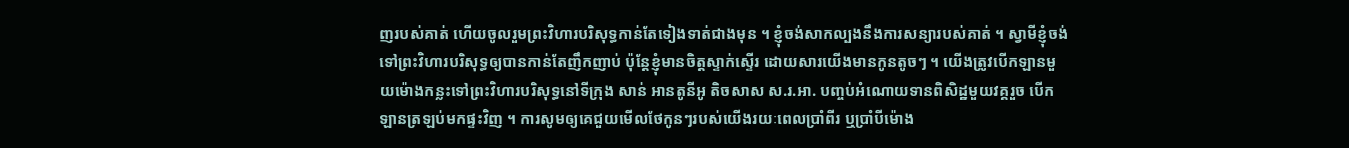ញរបស់គាត់ ហើយចូលរួមព្រះវិហារបរិសុទ្ធកាន់តែទៀងទាត់ជាងមុន ។ ខ្ញុំចង់សាកល្បងនឹងការសន្យារបស់គាត់ ។ ស្វាមីខ្ញុំចង់ទៅព្រះវិហារបរិសុទ្ធឲ្យបានកាន់តែញឹកញាប់ ប៉ុន្តែខ្ញុំមានចិត្តស្ទាក់ស្ទើរ ដោយសារយើងមានកូនតូចៗ ។ យើងត្រូវបើកឡានមួយម៉ោងកន្លះទៅព្រះវិហារបរិសុទ្ធនៅទីក្រុង សាន់ អានតូនីអូ តិចសាស ស.រ.អា. បញ្ចប់អំណោយទានពិសិដ្ឋមួយវគ្គរួច បើកឡានត្រឡប់មកផ្ទះវិញ ។ ការសូមឲ្យគេជួយមើលថែកូនៗរបស់យើងរយៈពេលប្រាំពីរ ឬប្រាំបីម៉ោង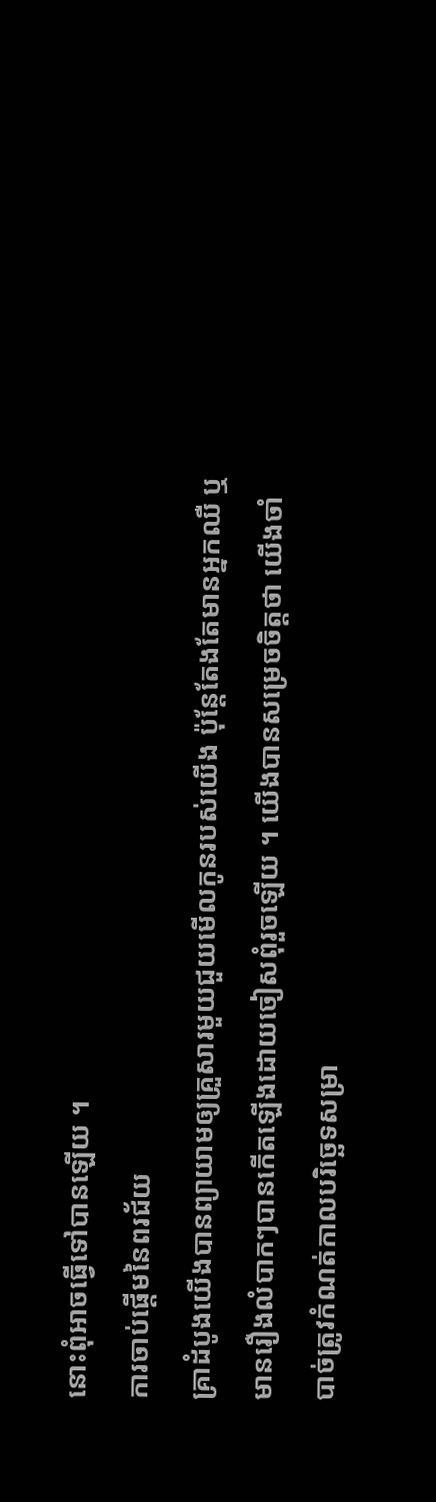នោះពុំអាចធ្វើទៅបានឡើយ ។
ការចាប់ផ្តើមនៃពរជ័យ
គ្រាដំបូងយើងបានព្យាយាមឲ្យគ្រួសារមួយជួយមើលកូនរបស់យើង ប៉ុន្តែតែងតែមានអ្នកឈឺ ឬ មានរឿងលំបាកៗបានកើតឡើងដោយចៀសពុំរួចឡើយ ។ យើងបានសម្រេចចិត្តថា យើងចាំបាច់ត្រូវកំណត់កាលបរិច្ឆេទសម្រា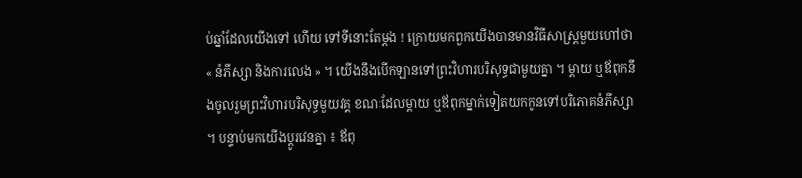ប់ឆ្នាំដែលយើងទៅ ហើយ ទៅទីនោះតែម្តង ! ក្រោយមកពួកយើងបានមានវិធីសាស្ត្រមួយហៅថា « នំភីស្សា និងការលេង » ។ យើងនឹងបើកឡានទៅព្រះវិហារបរិសុទ្ធជាមួយគ្នា ។ ម្តាយ ឬឪពុកនឹងចូលរួមព្រះវិហារបរិសុទ្ធមួយវគ្គ ខណៈដែលម្តាយ ឬឪពុកម្នាក់ទៀតយកកូនទៅបរិភោគនំភីស្សា ។ បន្ទាប់មកយើងប្តូរវេនគ្នា ៖ ឪពុ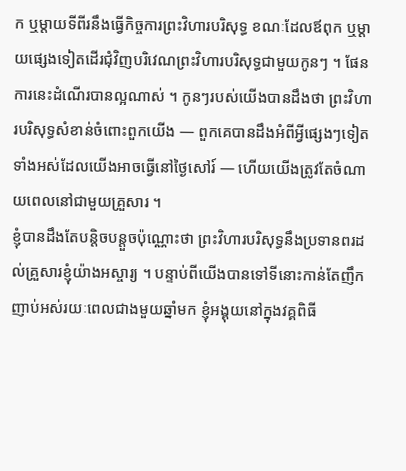ក ឬម្តាយទីពីរនឹងធ្វើកិច្ចការព្រះវិហារបរិសុទ្ធ ខណៈដែលឪពុក ឬម្តាយផ្សេងទៀតដើរជុំវិញបរិវេណព្រះវិហារបរិសុទ្ធជាមួយកូនៗ ។ ផែនការនេះដំណើរបានល្អណាស់ ។ កូនៗរបស់យើងបានដឹងថា ព្រះវិហារបរិសុទ្ធសំខាន់ចំពោះពួកយើង — ពួកគេបានដឹងអំពីអ្វីផ្សេងៗទៀតទាំងអស់ដែលយើងអាចធ្វើនៅថ្ងៃសៅរ៍ — ហើយយើងត្រូវតែចំណាយពេលនៅជាមួយគ្រួសារ ។
ខ្ញុំបានដឹងតែបន្តិចបន្តួចប៉ុណ្ណោះថា ព្រះវិហារបរិសុទ្ធនឹងប្រទានពរដល់គ្រួសារខ្ញុំយ៉ាងអស្ចារ្យ ។ បន្ទាប់ពីយើងបានទៅទីនោះកាន់តែញឹកញាប់អស់រយៈពេលជាងមួយឆ្នាំមក ខ្ញុំអង្គុយនៅក្នុងវគ្គពិធី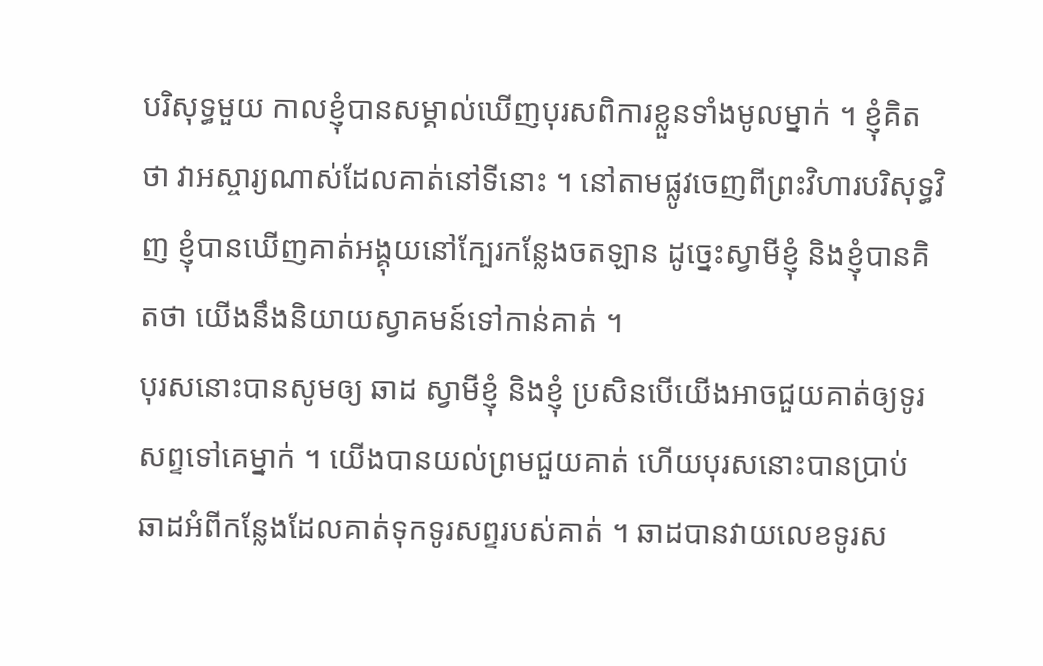បរិសុទ្ធមួយ កាលខ្ញុំបានសម្គាល់ឃើញបុរសពិការខ្លួនទាំងមូលម្នាក់ ។ ខ្ញុំគិតថា វាអស្ចារ្យណាស់ដែលគាត់នៅទីនោះ ។ នៅតាមផ្លូវចេញពីព្រះវិហារបរិសុទ្ធវិញ ខ្ញុំបានឃើញគាត់អង្គុយនៅក្បែរកន្លែងចតឡាន ដូច្នេះស្វាមីខ្ញុំ និងខ្ញុំបានគិតថា យើងនឹងនិយាយស្វាគមន៍ទៅកាន់គាត់ ។
បុរសនោះបានសូមឲ្យ ឆាដ ស្វាមីខ្ញុំ និងខ្ញុំ ប្រសិនបើយើងអាចជួយគាត់ឲ្យទូរសព្ទទៅគេម្នាក់ ។ យើងបានយល់ព្រមជួយគាត់ ហើយបុរសនោះបានប្រាប់ ឆាដអំពីកន្លែងដែលគាត់ទុកទូរសព្ទរបស់គាត់ ។ ឆាដបានវាយលេខទូរស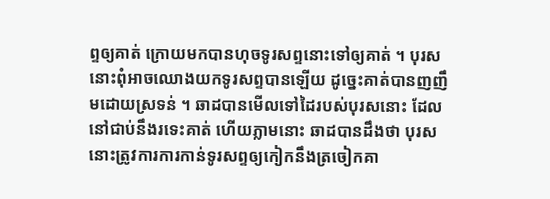ព្ទឲ្យគាត់ ក្រោយមកបានហុចទូរសព្ទនោះទៅឲ្យគាត់ ។ បុរសនោះពុំអាចឈោងយកទូរសព្ទបានឡើយ ដូច្នេះគាត់បានញញឹមដោយស្រទន់ ។ ឆាដបានមើលទៅដៃរបស់បុរសនោះ ដែលនៅជាប់នឹងរទេះគាត់ ហើយភ្លាមនោះ ឆាដបានដឹងថា បុរសនោះត្រូវការការកាន់ទូរសព្ទឲ្យកៀកនឹងត្រចៀកគា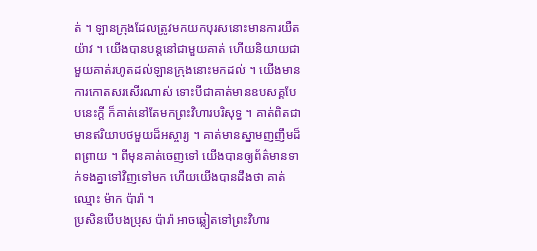ត់ ។ ឡានក្រុងដែលត្រូវមកយកបុរសនោះមានការយឺតយ៉ាវ ។ យើងបានបន្តនៅជាមួយគាត់ ហើយនិយាយជាមួយគាត់រហូតដល់ឡានក្រុងនោះមកដល់ ។ យើងមានការកោតសរសើរណាស់ ទោះបីជាគាត់មានឧបសគ្គបែបនេះក្តី ក៏គាត់នៅតែមកព្រះវិហារបរិសុទ្ធ ។ គាត់ពិតជាមានឥរិយាបថមួយដ៏អស្ចារ្យ ។ គាត់មានស្នាមញញឹមដ៏ពព្រាយ ។ ពីមុនគាត់ចេញទៅ យើងបានឲ្យព័ត៌មានទាក់ទងគ្នាទៅវិញទៅមក ហើយយើងបានដឹងថា គាត់ឈ្មោះ ម៉ាក ប៉ារ៉ា ។
ប្រសិនបើបងប្រុស ប៉ារ៉ា អាចឆ្លៀតទៅព្រះវិហារ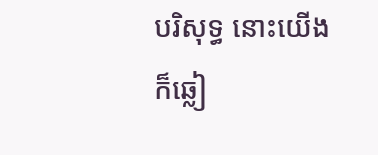បរិសុទ្ធ នោះយើងក៏ឆ្លៀ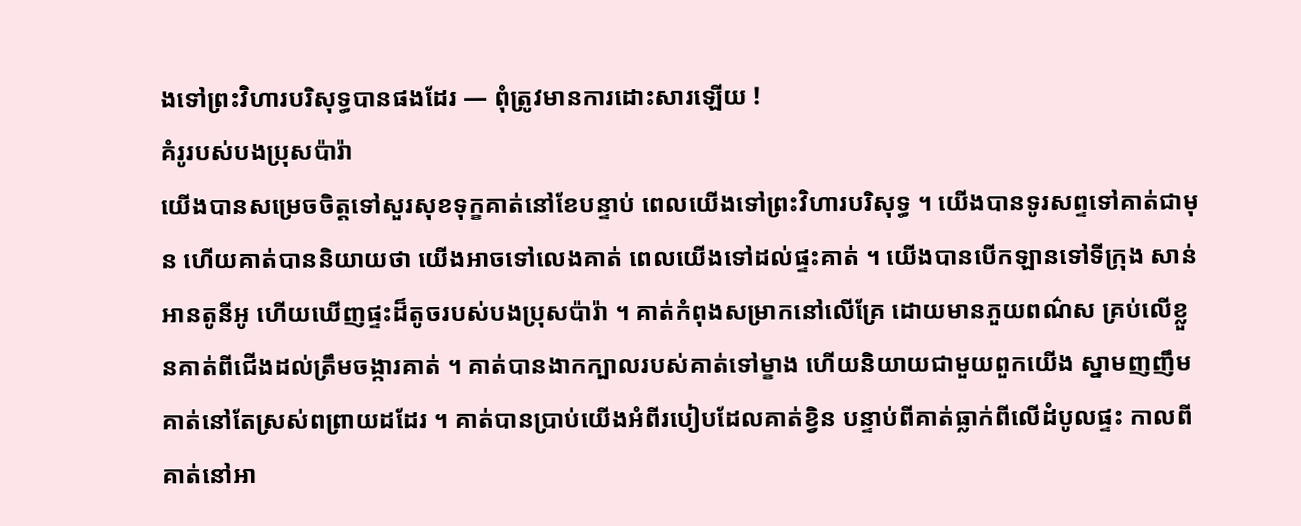ងទៅព្រះវិហារបរិសុទ្ធបានផងដែរ — ពុំត្រូវមានការដោះសារឡើយ !
គំរូរបស់បងប្រុសប៉ារ៉ា
យើងបានសម្រេចចិត្តទៅសួរសុខទុក្ខគាត់នៅខែបន្ទាប់ ពេលយើងទៅព្រះវិហារបរិសុទ្ធ ។ យើងបានទូរសព្ទទៅគាត់ជាមុន ហើយគាត់បាននិយាយថា យើងអាចទៅលេងគាត់ ពេលយើងទៅដល់ផ្ទះគាត់ ។ យើងបានបើកឡានទៅទីក្រុង សាន់ អានតូនីអូ ហើយឃើញផ្ទះដ៏តូចរបស់បងប្រុសប៉ារ៉ា ។ គាត់កំពុងសម្រាកនៅលើគ្រែ ដោយមានភួយពណ៌ស គ្រប់លើខ្លួនគាត់ពីជើងដល់ត្រឹមចង្ការគាត់ ។ គាត់បានងាកក្បាលរបស់គាត់ទៅម្ខាង ហើយនិយាយជាមួយពួកយើង ស្នាមញញឹមគាត់នៅតែស្រស់ពព្រាយដដែរ ។ គាត់បានប្រាប់យើងអំពីរបៀបដែលគាត់ខ្វិន បន្ទាប់ពីគាត់ធ្លាក់ពីលើដំបូលផ្ទះ កាលពីគាត់នៅអា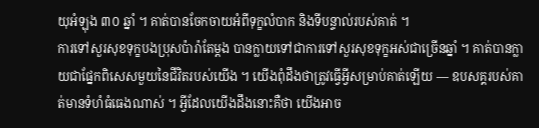យុអំឡុង ៣០ ឆ្នាំ ។ គាត់បានចែកចាយអំពីទុក្ខលំបាក និងទីបន្ទាល់របស់គាត់ ។
ការទៅសួរសុខទុក្ខបងប្រុសប៉ារ៉ាតែម្តង បានក្លាយទៅជាការទៅសួរសុខទុក្ខអស់ជាច្រើនឆ្នាំ ។ គាត់បានក្លាយជាផ្នែកពិសេសមួយនៃជីវិតរបស់យើង ។ យើងពុំដឹងថាត្រូវធ្វើអ្វីសម្រាប់គាត់ឡើយ — ឧបសគ្គរបស់គាត់មានទំហំធំធេងណាស់ ។ អ្វីដែលយើងដឹងនោះគឺថា យើងអាច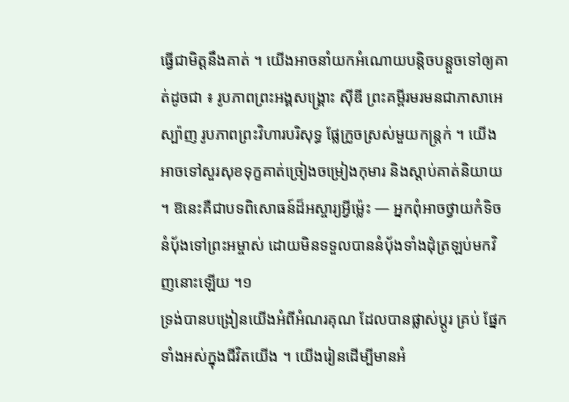ធ្វើជាមិត្តនឹងគាត់ ។ យើងអាចនាំយកអំណោយបន្តិចបន្តួចទៅឲ្យគាត់ដូចជា ៖ រូបភាពព្រះអង្គសង្គ្រោះ ស៊ីឌី ព្រះគម្ពីរមរមនជាភាសាអេស្ប៉ាញ រូបភាពព្រះវិហារបរិសុទ្ធ ផ្លែក្រូចស្រស់មួយកន្ត្រក់ ។ យើងអាចទៅសួរសុខទុក្ខគាត់ច្រៀងចម្រៀងកុមារ និងស្តាប់គាត់និយាយ ។ ឱនេះគឺជាបទពិសោធន៍ដ៏អស្ចារ្យអ្វីម៉្លេះ — អ្នកពុំអាចថ្វាយកំទិចនំបុ័ងទៅព្រះអម្ចាស់ ដោយមិនទទួលបាននំបុ័ងទាំងដុំត្រឡប់មកវិញនោះឡើយ ។១
ទ្រង់បានបង្រៀនយើងអំពីអំណរគុណ ដែលបានផ្លាស់ប្តូរ គ្រប់ ផ្នែកទាំងអស់ក្នុងជីវិតយើង ។ យើងរៀនដើម្បីមានអំ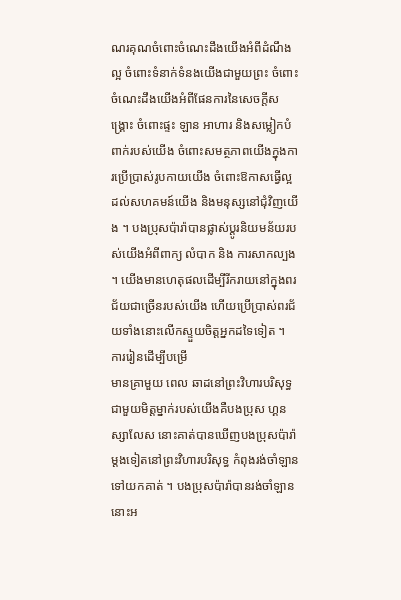ណរគុណចំពោះចំណេះដឹងយើងអំពីដំណឹងល្អ ចំពោះទំនាក់ទំនងយើងជាមួយព្រះ ចំពោះចំណេះដឹងយើងអំពីផែនការនៃសេចក្តីសង្គ្រោះ ចំពោះផ្ទះ ឡាន អាហារ និងសម្លៀកបំពាក់របស់យើង ចំពោះសមត្ថភាពយើងក្នុងការប្រើប្រាស់រូបកាយយើង ចំពោះឱកាសធ្វើល្អដល់សហគមន៍យើង និងមនុស្សនៅជុំវិញយើង ។ បងប្រុសប៉ារ៉ាបានផ្លាស់ប្តូរនិយមន័យរបស់យើងអំពីពាក្យ លំបាក និង ការសាកល្បង ។ យើងមានហេតុផលដើម្បីរីករាយនៅក្នុងពរជ័យជាច្រើនរបស់យើង ហើយប្រើប្រាស់ពរជ័យទាំងនោះលើកស្ទួយចិត្តអ្នកដទៃទៀត ។
ការរៀនដើម្បីបម្រើ
មានគ្រាមួយ ពេល ឆាដនៅព្រះវិហារបរិសុទ្ធជាមួយមិត្តម្នាក់របស់យើងគឺបងប្រុស ហ្គនស្សាលែស នោះគាត់បានឃើញបងប្រុសប៉ារ៉ាម្តងទៀតនៅព្រះវិហារបរិសុទ្ធ កំពុងរង់ចាំឡានទៅយកគាត់ ។ បងប្រុសប៉ារ៉ាបានរង់ចាំឡាននោះអ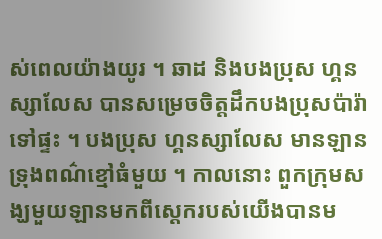ស់ពេលយ៉ាងយូរ ។ ឆាដ និងបងប្រុស ហ្គនស្សាលែស បានសម្រេចចិត្តដឹកបងប្រុសប៉ារ៉ាទៅផ្ទះ ។ បងប្រុស ហ្គនស្សាលែស មានឡានទ្រុងពណ៌ខ្មៅធំមួយ ។ កាលនោះ ពួកក្រុមសង្ឃមួយឡានមកពីស្តេករបស់យើងបានម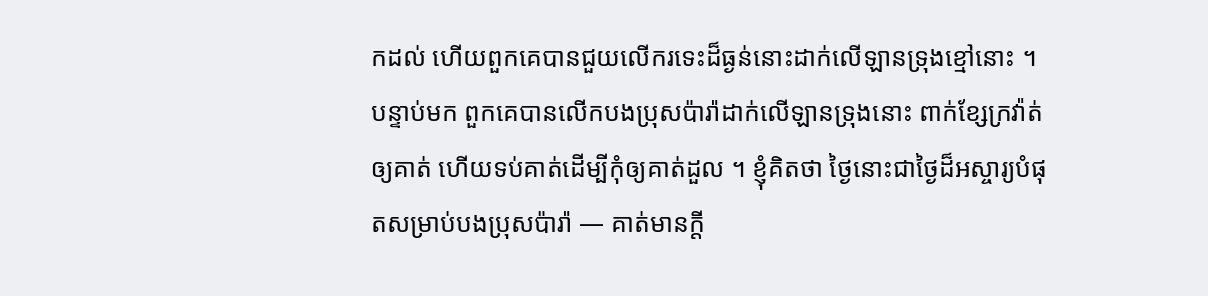កដល់ ហើយពួកគេបានជួយលើករទេះដ៏ធ្ងន់នោះដាក់លើឡានទ្រុងខ្មៅនោះ ។ បន្ទាប់មក ពួកគេបានលើកបងប្រុសប៉ារ៉ាដាក់លើឡានទ្រុងនោះ ពាក់ខ្សែក្រវ៉ាត់ឲ្យគាត់ ហើយទប់គាត់ដើម្បីកុំឲ្យគាត់ដួល ។ ខ្ញុំគិតថា ថ្ងៃនោះជាថ្ងៃដ៏អស្ចារ្យបំផុតសម្រាប់បងប្រុសប៉ារ៉ា — គាត់មានក្តី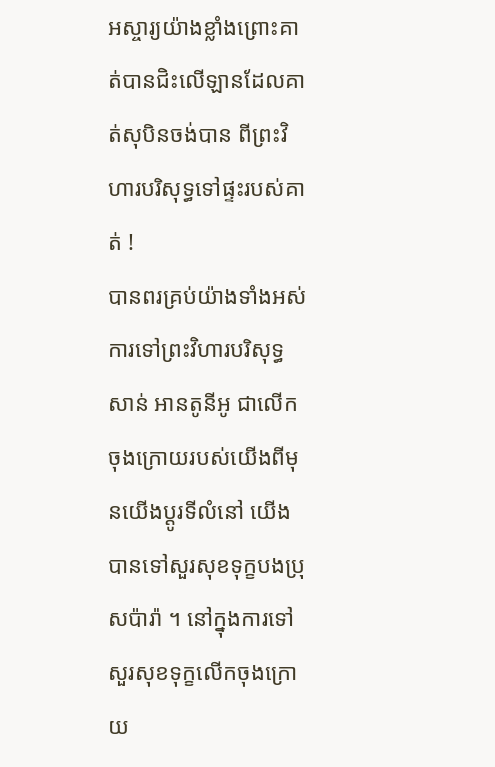អស្ចារ្យយ៉ាងខ្លាំងព្រោះគាត់បានជិះលើឡានដែលគាត់សុបិនចង់បាន ពីព្រះវិហារបរិសុទ្ធទៅផ្ទះរបស់គាត់ !
បានពរគ្រប់យ៉ាងទាំងអស់
ការទៅព្រះវិហារបរិសុទ្ធសាន់ អានតូនីអូ ជាលើកចុងក្រោយរបស់យើងពីមុនយើងប្តូរទីលំនៅ យើងបានទៅសួរសុខទុក្ខបងប្រុសប៉ារ៉ា ។ នៅក្នុងការទៅសួរសុខទុក្ខលើកចុងក្រោយ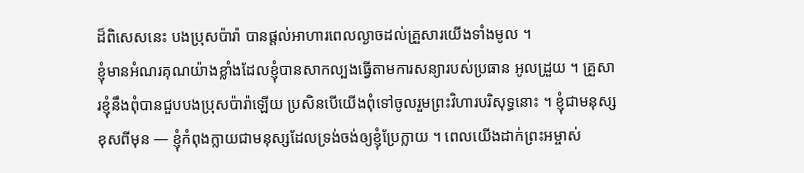ដ៏ពិសេសនេះ បងប្រុសប៉ារ៉ា បានផ្តល់អាហារពេលល្ងាចដល់គ្រួសារយើងទាំងមូល ។
ខ្ញុំមានអំណរគុណយ៉ាងខ្លាំងដែលខ្ញុំបានសាកល្បងធ្វើតាមការសន្យារបស់ប្រធាន អូលដ្រួយ ។ គ្រួសារខ្ញុំនឹងពុំបានជួបបងប្រុសប៉ារ៉ាឡើយ ប្រសិនបើយើងពុំទៅចូលរួមព្រះវិហារបរិសុទ្ធនោះ ។ ខ្ញុំជាមនុស្សខុសពីមុន — ខ្ញុំកំពុងក្លាយជាមនុស្សដែលទ្រង់ចង់ឲ្យខ្ញុំប្រែក្លាយ ។ ពេលយើងដាក់ព្រះអម្ចាស់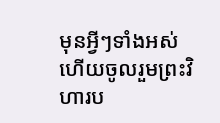មុនអ្វីៗទាំងអស់ ហើយចូលរួមព្រះវិហារប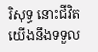រិសុទ្ធ នោះជីវិតយើងនឹងទទួល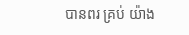បានពរ គ្រប់ យ៉ាង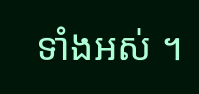ទាំងអស់ ។